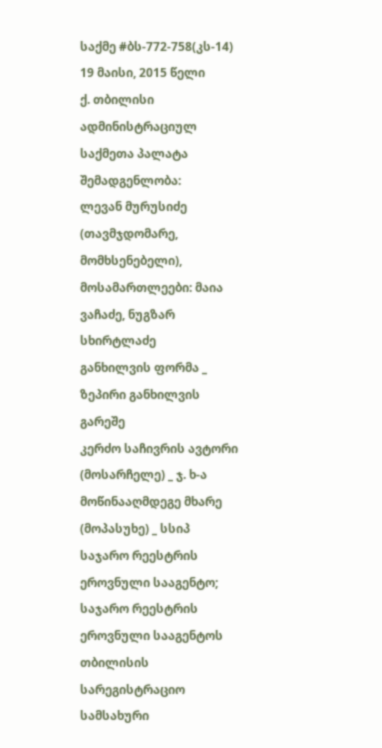საქმე #ბს-772-758(კს-14) 19 მაისი, 2015 წელი
ქ. თბილისი
ადმინისტრაციულ საქმეთა პალატა
შემადგენლობა:
ლევან მურუსიძე (თავმჯდომარე, მომხსენებელი),
მოსამართლეები: მაია ვაჩაძე, ნუგზარ სხირტლაძე
განხილვის ფორმა _ ზეპირი განხილვის გარეშე
კერძო საჩივრის ავტორი (მოსარჩელე) _ ჯ. ხ-ა
მოწინააღმდეგე მხარე (მოპასუხე) _ სსიპ საჯარო რეესტრის ეროვნული სააგენტო; საჯარო რეესტრის ეროვნული სააგენტოს თბილისის სარეგისტრაციო სამსახური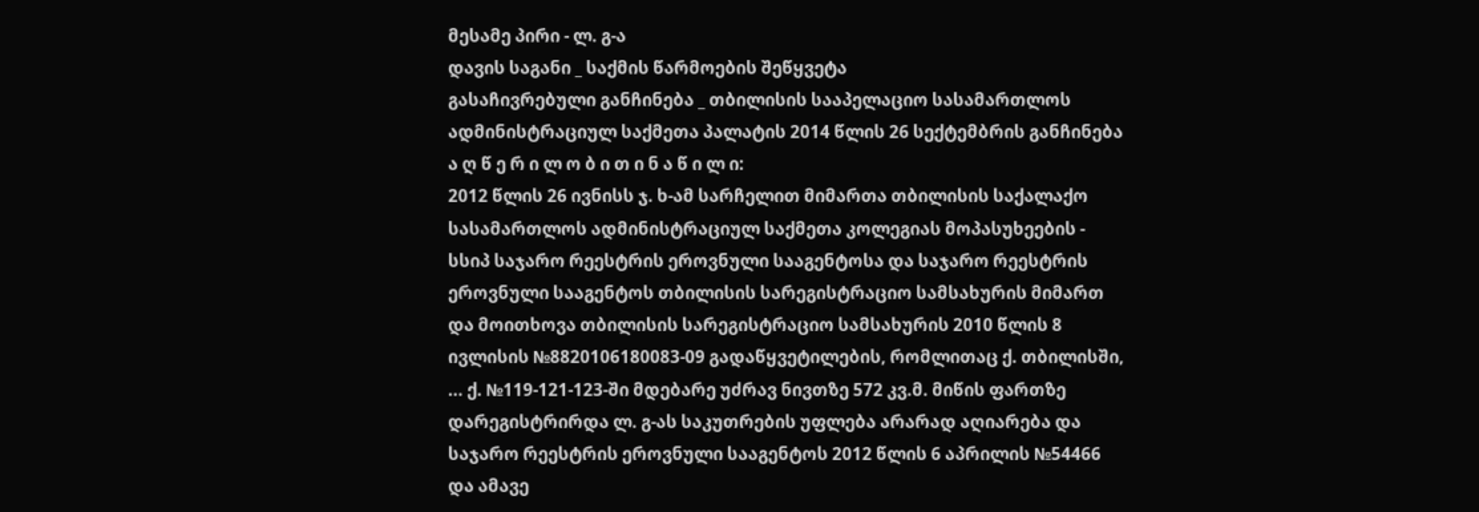მესამე პირი - ლ. გ-ა
დავის საგანი _ საქმის წარმოების შეწყვეტა
გასაჩივრებული განჩინება _ თბილისის სააპელაციო სასამართლოს ადმინისტრაციულ საქმეთა პალატის 2014 წლის 26 სექტემბრის განჩინება
ა ღ წ ე რ ი ლ ო ბ ი თ ი ნ ა წ ი ლ ი:
2012 წლის 26 ივნისს ჯ. ხ-ამ სარჩელით მიმართა თბილისის საქალაქო სასამართლოს ადმინისტრაციულ საქმეთა კოლეგიას მოპასუხეების - სსიპ საჯარო რეესტრის ეროვნული სააგენტოსა და საჯარო რეესტრის ეროვნული სააგენტოს თბილისის სარეგისტრაციო სამსახურის მიმართ და მოითხოვა თბილისის სარეგისტრაციო სამსახურის 2010 წლის 8 ივლისის №8820106180083-09 გადაწყვეტილების, რომლითაც ქ. თბილისში, ... ქ. №119-121-123-ში მდებარე უძრავ ნივთზე 572 კვ.მ. მიწის ფართზე დარეგისტრირდა ლ. გ-ას საკუთრების უფლება არარად აღიარება და საჯარო რეესტრის ეროვნული სააგენტოს 2012 წლის 6 აპრილის №54466 და ამავე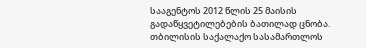სააგენტოს 2012 წლის 25 მაისის გადაწყვეტილებების ბათილად ცნობა.
თბილისის საქალაქო სასამართლოს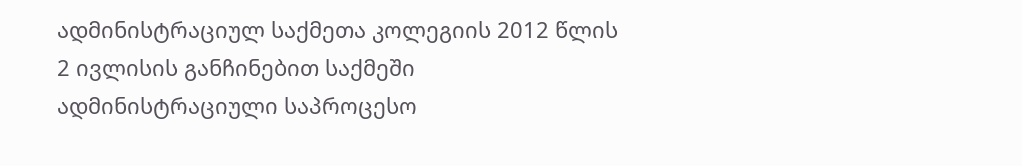ადმინისტრაციულ საქმეთა კოლეგიის 2012 წლის 2 ივლისის განჩინებით საქმეში ადმინისტრაციული საპროცესო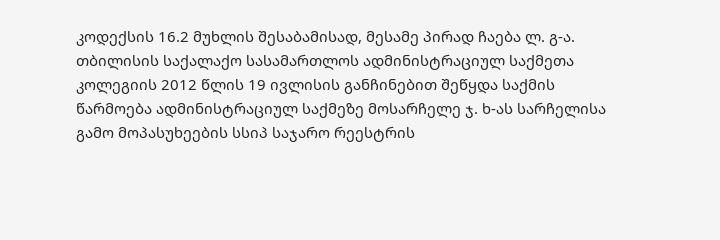კოდექსის 16.2 მუხლის შესაბამისად, მესამე პირად ჩაება ლ. გ-ა.
თბილისის საქალაქო სასამართლოს ადმინისტრაციულ საქმეთა კოლეგიის 2012 წლის 19 ივლისის განჩინებით შეწყდა საქმის წარმოება ადმინისტრაციულ საქმეზე მოსარჩელე ჯ. ხ-ას სარჩელისა გამო მოპასუხეების სსიპ საჯარო რეესტრის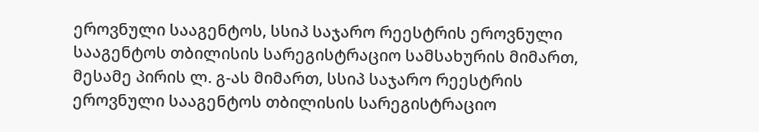ეროვნული სააგენტოს, სსიპ საჯარო რეესტრის ეროვნული სააგენტოს თბილისის სარეგისტრაციო სამსახურის მიმართ, მესამე პირის ლ. გ-ას მიმართ, სსიპ საჯარო რეესტრის ეროვნული სააგენტოს თბილისის სარეგისტრაციო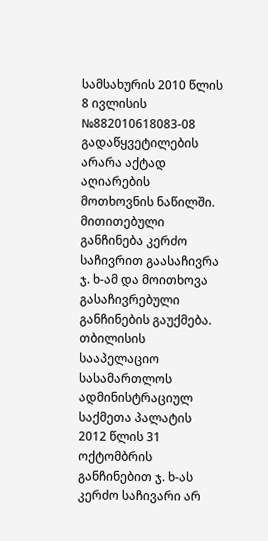სამსახურის 2010 წლის 8 ივლისის №882010618083-08 გადაწყვეტილების არარა აქტად აღიარების მოთხოვნის ნაწილში.
მითითებული განჩინება კერძო საჩივრით გაასაჩივრა ჯ. ხ-ამ და მოითხოვა გასაჩივრებული განჩინების გაუქმება.
თბილისის სააპელაციო სასამართლოს ადმინისტრაციულ საქმეთა პალატის 2012 წლის 31 ოქტომბრის განჩინებით ჯ. ხ-ას კერძო საჩივარი არ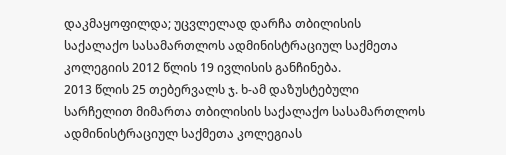დაკმაყოფილდა; უცვლელად დარჩა თბილისის საქალაქო სასამართლოს ადმინისტრაციულ საქმეთა კოლეგიის 2012 წლის 19 ივლისის განჩინება.
2013 წლის 25 თებერვალს ჯ. ხ-ამ დაზუსტებული სარჩელით მიმართა თბილისის საქალაქო სასამართლოს ადმინისტრაციულ საქმეთა კოლეგიას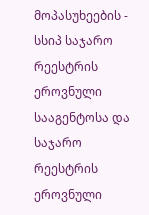მოპასუხეების - სსიპ საჯარო რეესტრის ეროვნული სააგენტოსა და საჯარო რეესტრის ეროვნული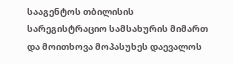სააგენტოს თბილისის სარეგისტრაციო სამსახურის მიმართ და მოითხოვა მოპასუხეს დაევალოს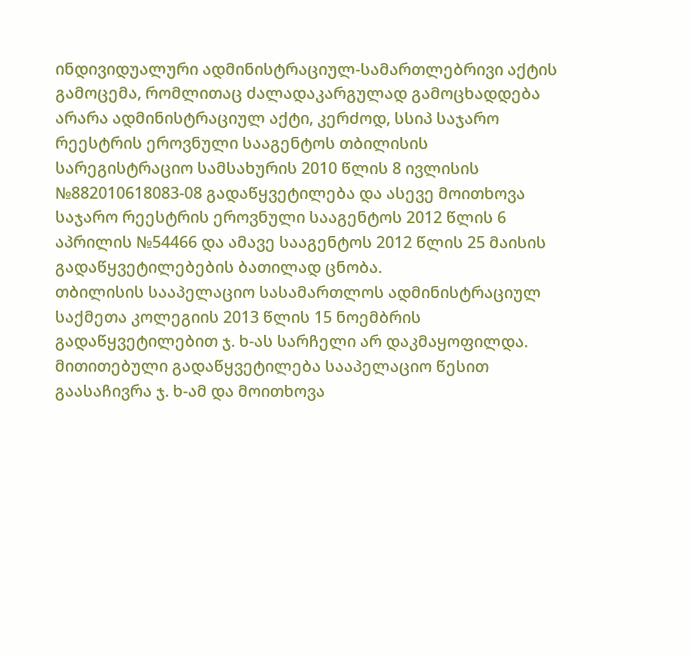ინდივიდუალური ადმინისტრაციულ-სამართლებრივი აქტის გამოცემა, რომლითაც ძალადაკარგულად გამოცხადდება არარა ადმინისტრაციულ აქტი, კერძოდ, სსიპ საჯარო რეესტრის ეროვნული სააგენტოს თბილისის სარეგისტრაციო სამსახურის 2010 წლის 8 ივლისის №882010618083-08 გადაწყვეტილება და ასევე მოითხოვა საჯარო რეესტრის ეროვნული სააგენტოს 2012 წლის 6 აპრილის №54466 და ამავე სააგენტოს 2012 წლის 25 მაისის გადაწყვეტილებების ბათილად ცნობა.
თბილისის სააპელაციო სასამართლოს ადმინისტრაციულ საქმეთა კოლეგიის 2013 წლის 15 ნოემბრის გადაწყვეტილებით ჯ. ხ-ას სარჩელი არ დაკმაყოფილდა.
მითითებული გადაწყვეტილება სააპელაციო წესით გაასაჩივრა ჯ. ხ-ამ და მოითხოვა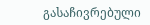გასაჩივრებული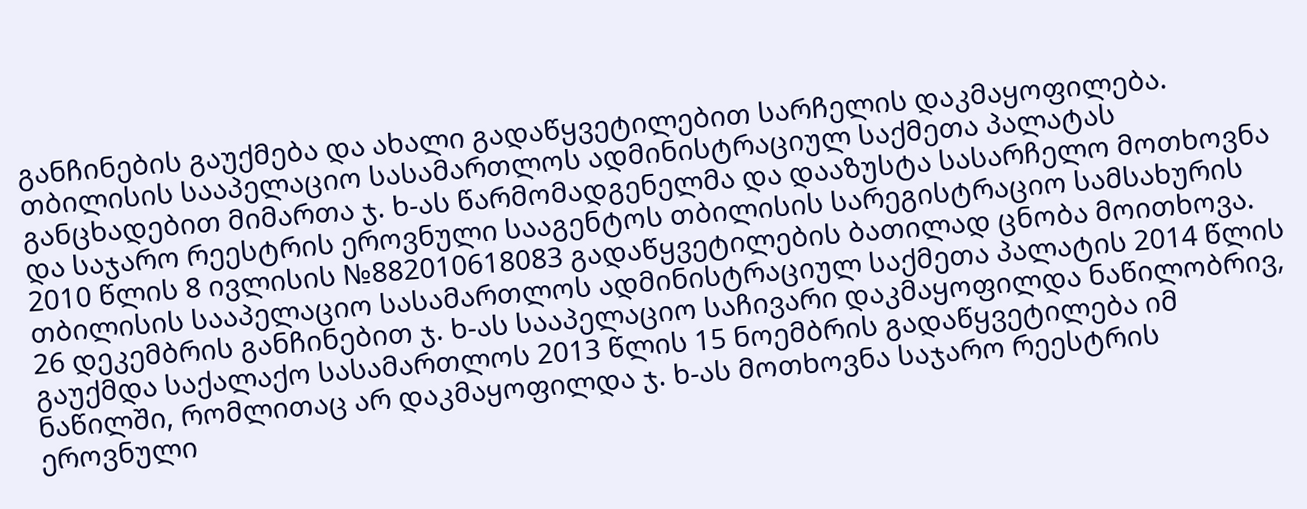განჩინების გაუქმება და ახალი გადაწყვეტილებით სარჩელის დაკმაყოფილება.
თბილისის სააპელაციო სასამართლოს ადმინისტრაციულ საქმეთა პალატას განცხადებით მიმართა ჯ. ხ-ას წარმომადგენელმა და დააზუსტა სასარჩელო მოთხოვნა და საჯარო რეესტრის ეროვნული სააგენტოს თბილისის სარეგისტრაციო სამსახურის 2010 წლის 8 ივლისის №882010618083 გადაწყვეტილების ბათილად ცნობა მოითხოვა.
თბილისის სააპელაციო სასამართლოს ადმინისტრაციულ საქმეთა პალატის 2014 წლის 26 დეკემბრის განჩინებით ჯ. ხ-ას სააპელაციო საჩივარი დაკმაყოფილდა ნაწილობრივ, გაუქმდა საქალაქო სასამართლოს 2013 წლის 15 ნოემბრის გადაწყვეტილება იმ ნაწილში, რომლითაც არ დაკმაყოფილდა ჯ. ხ-ას მოთხოვნა საჯარო რეესტრის ეროვნული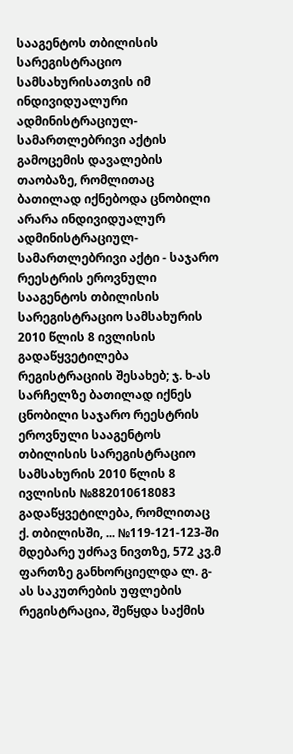სააგენტოს თბილისის სარეგისტრაციო სამსახურისათვის იმ ინდივიდუალური ადმინისტრაციულ-სამართლებრივი აქტის გამოცემის დავალების თაობაზე, რომლითაც ბათილად იქნებოდა ცნობილი არარა ინდივიდუალურ ადმინისტრაციულ-სამართლებრივი აქტი - საჯარო რეესტრის ეროვნული სააგენტოს თბილისის სარეგისტრაციო სამსახურის 2010 წლის 8 ივლისის გადაწყვეტილება რეგისტრაციის შესახებ; ჯ. ხ-ას სარჩელზე ბათილად იქნეს ცნობილი საჯარო რეესტრის ეროვნული სააგენტოს თბილისის სარეგისტრაციო სამსახურის 2010 წლის 8 ივლისის №882010618083 გადაწყვეტილება, რომლითაც ქ. თბილისში, ... №119-121-123-ში მდებარე უძრავ ნივთზე, 572 კვ.მ ფართზე განხორციელდა ლ. გ-ას საკუთრების უფლების რეგისტრაცია, შეწყდა საქმის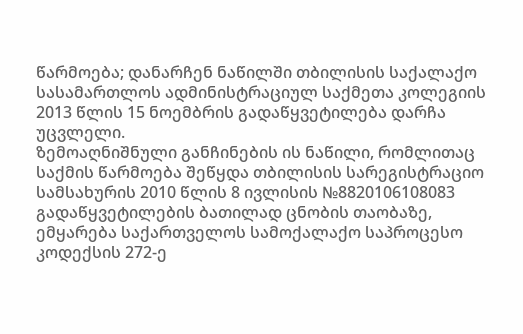წარმოება; დანარჩენ ნაწილში თბილისის საქალაქო სასამართლოს ადმინისტრაციულ საქმეთა კოლეგიის 2013 წლის 15 ნოემბრის გადაწყვეტილება დარჩა უცვლელი.
ზემოაღნიშნული განჩინების ის ნაწილი, რომლითაც საქმის წარმოება შეწყდა თბილისის სარეგისტრაციო სამსახურის 2010 წლის 8 ივლისის №8820106108083 გადაწყვეტილების ბათილად ცნობის თაობაზე, ემყარება საქართველოს სამოქალაქო საპროცესო კოდექსის 272-ე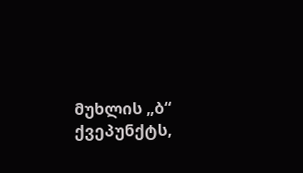მუხლის „ბ“ ქვეპუნქტს,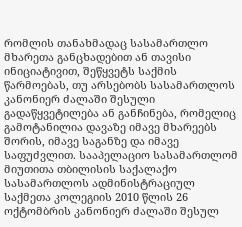რომლის თანახმადაც სასამართლო მხარეთა განცხადებით ან თავისი ინიციატივით, შეწყვეტს საქმის წარმოებას, თუ არსებობს სასამართლოს კანონიერ ძალაში შესული გადაწყვეტილება ან განჩინება, რომელიც გამოტანილია დავაზე იმავე მხარეებს შორის, იმავე საგანზე და იმავე საფუძვლით. სააპელაციო სასამართლომ მიუთითა თბილისის საქალაქო სასამართლოს ადმინისტრაციულ საქმეთა კოლეგიის 2010 წლის 26 ოქტომბრის კანონიერ ძალაში შესულ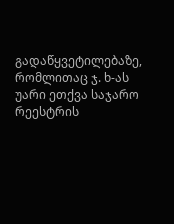გადაწყვეტილებაზე, რომლითაც ჯ. ხ-ას უარი ეთქვა საჯარო რეესტრის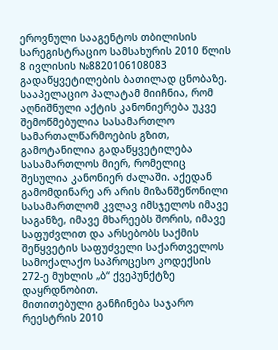ეროვნული სააგენტოს თბილისის სარეგისტრაციო სამსახურის 2010 წლის 8 ივლისის №8820106108083 გადაწყვეტილების ბათილად ცნობაზე. სააპელაციო პალატამ მიიჩნია, რომ აღნიშნული აქტის კანონიერება უკვე შემოწმებულია სასამართლო სამართალწარმოების გზით, გამოტანილია გადაწყვეტილება სასამართლოს მიერ, რომელიც შესულია კანონიერ ძალაში. აქედან გამომდინარე არ არის მიზანშეწონილი სასამართლომ კვლავ იმსჯელოს იმავე საგანზე, იმავე მხარეებს შორის, იმავე საფუძვლით და არსებობს საქმის შეწყვეტის საფუძველი საქართველოს სამოქალაქო საპროცესო კოდექსის 272-ე მუხლის „ბ“ ქვეპუნქტზე დაყრდნობით.
მითითებული განჩინება საჯარო რეესტრის 2010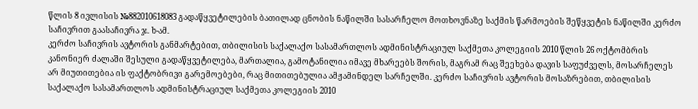წლის 8 ივლისის №882010618083 გადაწყვეტილების ბათილად ცნობის ნაწილში სასარჩელო მოთხოვნაზე საქმის წარმოების შეწყვეტის ნაწილში კერძო საჩივრით გაასაჩივრა ჯ. ხ-ამ.
კერძო საჩივრის ავტორის განმარტებით, თბილისის საქალაქო სასამართლოს ადმინისტრაციულ საქმეთა კოლეგიის 2010 წლის 26 ოქტომბრის კანონიერ ძალაში შესული გადაწყვეტილება, მართალია, გამოტანილია იმავე მხარეებს შორის, მაგრამ რაც შეეხება დავის საფუძველს, მოსარჩელეს არ მიუთითებია ის ფაქტობრივი გარემოებები, რაც მითითებულია ამჟამინდელ სარჩელში. კერძო საჩივრის ავტორის მოსაზრებით, თბილისის საქალაქო სასამართლოს ადმინისტრაციულ საქმეთა კოლეგიის 2010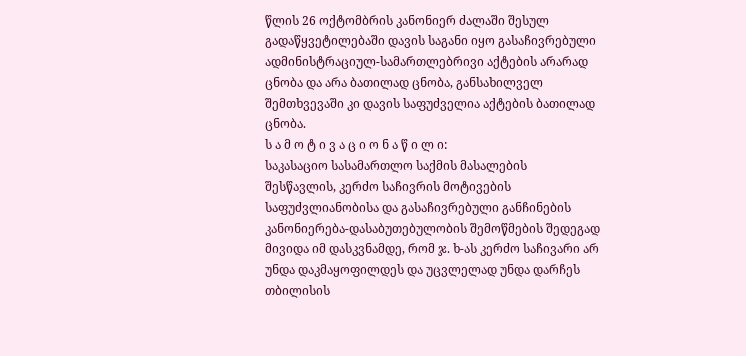წლის 26 ოქტომბრის კანონიერ ძალაში შესულ გადაწყვეტილებაში დავის საგანი იყო გასაჩივრებული ადმინისტრაციულ-სამართლებრივი აქტების არარად ცნობა და არა ბათილად ცნობა, განსახილველ შემთხვევაში კი დავის საფუძველია აქტების ბათილად ცნობა.
ს ა მ ო ტ ი ვ ა ც ი ო ნ ა წ ი ლ ი:
საკასაციო სასამართლო საქმის მასალების შესწავლის, კერძო საჩივრის მოტივების საფუძვლიანობისა და გასაჩივრებული განჩინების კანონიერება-დასაბუთებულობის შემოწმების შედეგად მივიდა იმ დასკვნამდე, რომ ჯ. ხ-ას კერძო საჩივარი არ უნდა დაკმაყოფილდეს და უცვლელად უნდა დარჩეს თბილისის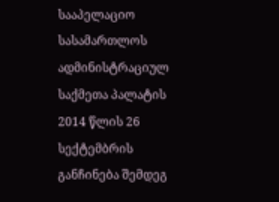სააპელაციო სასამართლოს ადმინისტრაციულ საქმეთა პალატის 2014 წლის 26 სექტემბრის განჩინება შემდეგ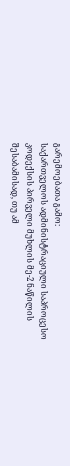გარემოებათა გამო:
საქართველოს ადმინისტრაციული საპროცესო კოდექსის პირველი მუხლის მე-2 ნაწილის შესაბამისად, თუ ამ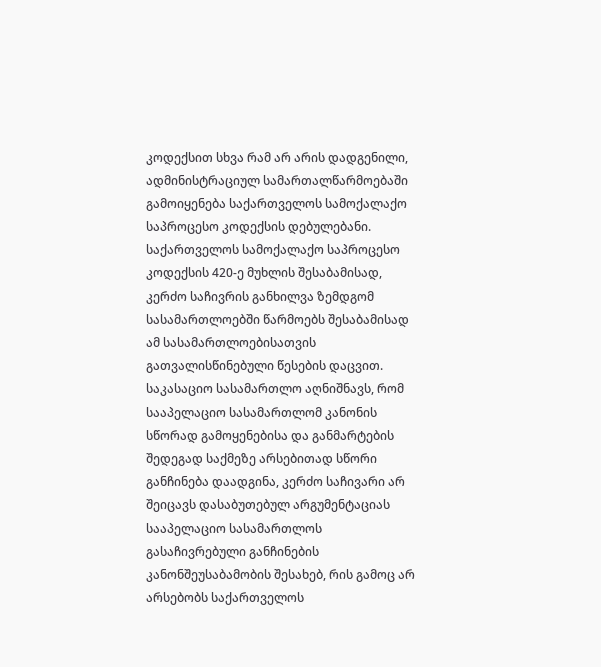კოდექსით სხვა რამ არ არის დადგენილი, ადმინისტრაციულ სამართალწარმოებაში გამოიყენება საქართველოს სამოქალაქო საპროცესო კოდექსის დებულებანი. საქართველოს სამოქალაქო საპროცესო კოდექსის 420-ე მუხლის შესაბამისად, კერძო საჩივრის განხილვა ზემდგომ სასამართლოებში წარმოებს შესაბამისად ამ სასამართლოებისათვის გათვალისწინებული წესების დაცვით.
საკასაციო სასამართლო აღნიშნავს, რომ სააპელაციო სასამართლომ კანონის სწორად გამოყენებისა და განმარტების შედეგად საქმეზე არსებითად სწორი განჩინება დაადგინა, კერძო საჩივარი არ შეიცავს დასაბუთებულ არგუმენტაციას სააპელაციო სასამართლოს გასაჩივრებული განჩინების კანონშეუსაბამობის შესახებ, რის გამოც არ არსებობს საქართველოს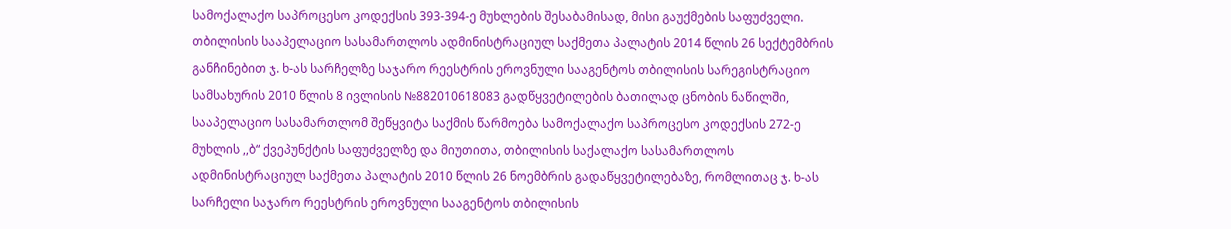სამოქალაქო საპროცესო კოდექსის 393-394-ე მუხლების შესაბამისად, მისი გაუქმების საფუძველი.
თბილისის სააპელაციო სასამართლოს ადმინისტრაციულ საქმეთა პალატის 2014 წლის 26 სექტემბრის განჩინებით ჯ. ხ-ას სარჩელზე საჯარო რეესტრის ეროვნული სააგენტოს თბილისის სარეგისტრაციო სამსახურის 2010 წლის 8 ივლისის №882010618083 გადწყვეტილების ბათილად ცნობის ნაწილში, სააპელაციო სასამართლომ შეწყვიტა საქმის წარმოება სამოქალაქო საპროცესო კოდექსის 272-ე მუხლის ,,ბ“ ქვეპუნქტის საფუძველზე და მიუთითა, თბილისის საქალაქო სასამართლოს ადმინისტრაციულ საქმეთა პალატის 2010 წლის 26 ნოემბრის გადაწყვეტილებაზე, რომლითაც ჯ. ხ-ას სარჩელი საჯარო რეესტრის ეროვნული სააგენტოს თბილისის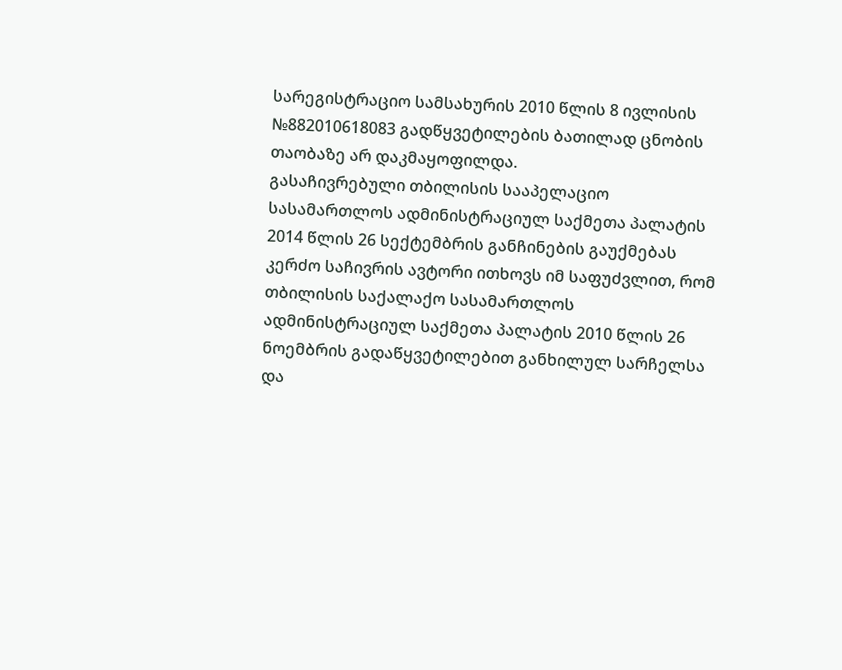სარეგისტრაციო სამსახურის 2010 წლის 8 ივლისის №882010618083 გადწყვეტილების ბათილად ცნობის თაობაზე არ დაკმაყოფილდა.
გასაჩივრებული თბილისის სააპელაციო სასამართლოს ადმინისტრაციულ საქმეთა პალატის 2014 წლის 26 სექტემბრის განჩინების გაუქმებას კერძო საჩივრის ავტორი ითხოვს იმ საფუძვლით, რომ თბილისის საქალაქო სასამართლოს ადმინისტრაციულ საქმეთა პალატის 2010 წლის 26 ნოემბრის გადაწყვეტილებით განხილულ სარჩელსა და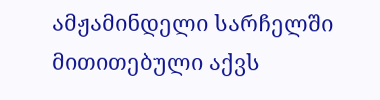ამჟამინდელი სარჩელში მითითებული აქვს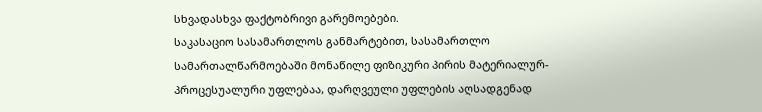სხვადასხვა ფაქტობრივი გარემოებები.
საკასაციო სასამართლოს განმარტებით, სასამართლო სამართალწარმოებაში მონაწილე ფიზიკური პირის მატერიალურ-პროცესუალური უფლებაა, დარღვეული უფლების აღსადგენად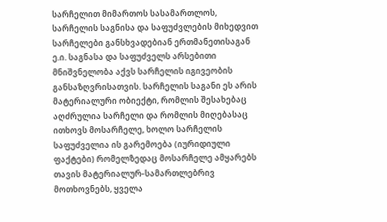სარჩელით მიმართოს სასამართლოს, სარჩელის საგნისა და საფუძვლების მიხედვით სარჩელები განსხვადებიან ერთმანეთისაგან ე.ი. საგნასა და საფუძველს არსებითი მნიშვნელობა აქვს სარჩელის იგივეობის განსაზღვრისათვის. სარჩელის საგანი ეს არის მატერიალური ობიექტი, რომლის შესახებაც აღძრულია სარჩელი და რომლის მიღებასაც ითხოვს მოსარჩელე, ხოლო სარჩელის საფუძველია ის გარემოება (იურიდიული ფაქტები) რომელზედაც მოსარჩელე ამყარებს თავის მატერიალურ-სამართლებრივ მოთხოვნებს, ყველა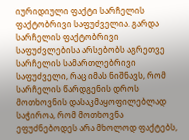იურიდიული ფაქტი სარჩელის ფაქტობრივი საფუძველია. გარდა სარჩელის ფაქტობრივი საფუძვლებისა არსებობს აგრეთვე სარჩელის სამართლებრივი საფუძველი, რაც იმას ნიშნავს, რომ სარჩელის წარდგენის დროს მოთხოვნის დასაკმაყოფილებლად საჭიროა, რომ მოთხოვნა ეფუძნებოდეს არა მხოლოდ ფაქტებს,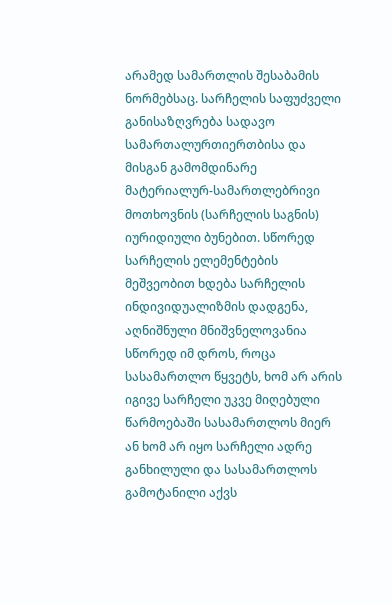არამედ სამართლის შესაბამის ნორმებსაც. სარჩელის საფუძველი განისაზღვრება სადავო სამართალურთიერთბისა და მისგან გამომდინარე მატერიალურ-სამართლებრივი მოთხოვნის (სარჩელის საგნის) იურიდიული ბუნებით. სწორედ სარჩელის ელემენტების მეშვეობით ხდება სარჩელის ინდივიდუალიზმის დადგენა, აღნიშნული მნიშვნელოვანია სწორედ იმ დროს, როცა სასამართლო წყვეტს, ხომ არ არის იგივე სარჩელი უკვე მიღებული წარმოებაში სასამართლოს მიერ ან ხომ არ იყო სარჩელი ადრე განხილული და სასამართლოს გამოტანილი აქვს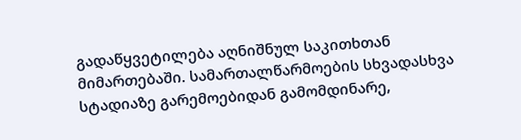გადაწყვეტილება აღნიშნულ საკითხთან მიმართებაში. სამართალწარმოების სხვადასხვა სტადიაზე გარემოებიდან გამომდინარე,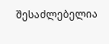შესაძლებელია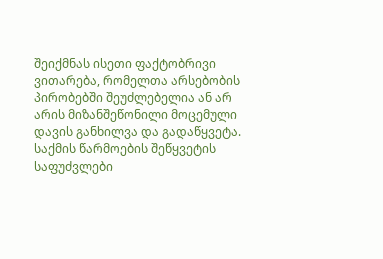შეიქმნას ისეთი ფაქტობრივი ვითარება, რომელთა არსებობის პირობებში შეუძლებელია ან არ არის მიზანშეწონილი მოცემული დავის განხილვა და გადაწყვეტა. საქმის წარმოების შეწყვეტის საფუძვლები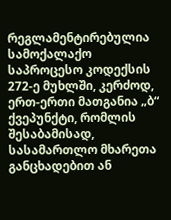რეგლამენტირებულია სამოქალაქო საპროცესო კოდექსის 272-ე მუხლში, კერძოდ, ერთ-ერთი მათგანია „ბ“ ქვეპუნქტი, რომლის შესაბამისად, სასამართლო მხარეთა განცხადებით ან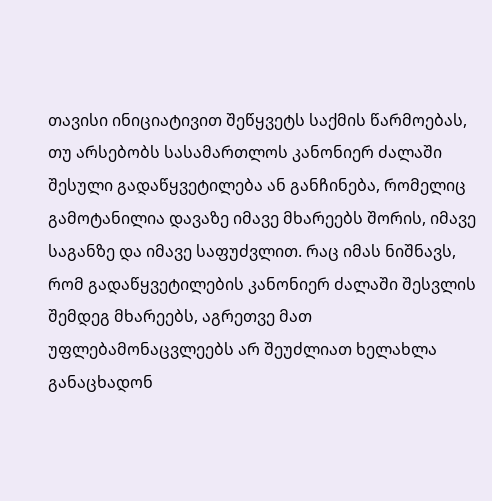თავისი ინიციატივით შეწყვეტს საქმის წარმოებას, თუ არსებობს სასამართლოს კანონიერ ძალაში შესული გადაწყვეტილება ან განჩინება, რომელიც გამოტანილია დავაზე იმავე მხარეებს შორის, იმავე საგანზე და იმავე საფუძვლით. რაც იმას ნიშნავს, რომ გადაწყვეტილების კანონიერ ძალაში შესვლის შემდეგ მხარეებს, აგრეთვე მათ უფლებამონაცვლეებს არ შეუძლიათ ხელახლა განაცხადონ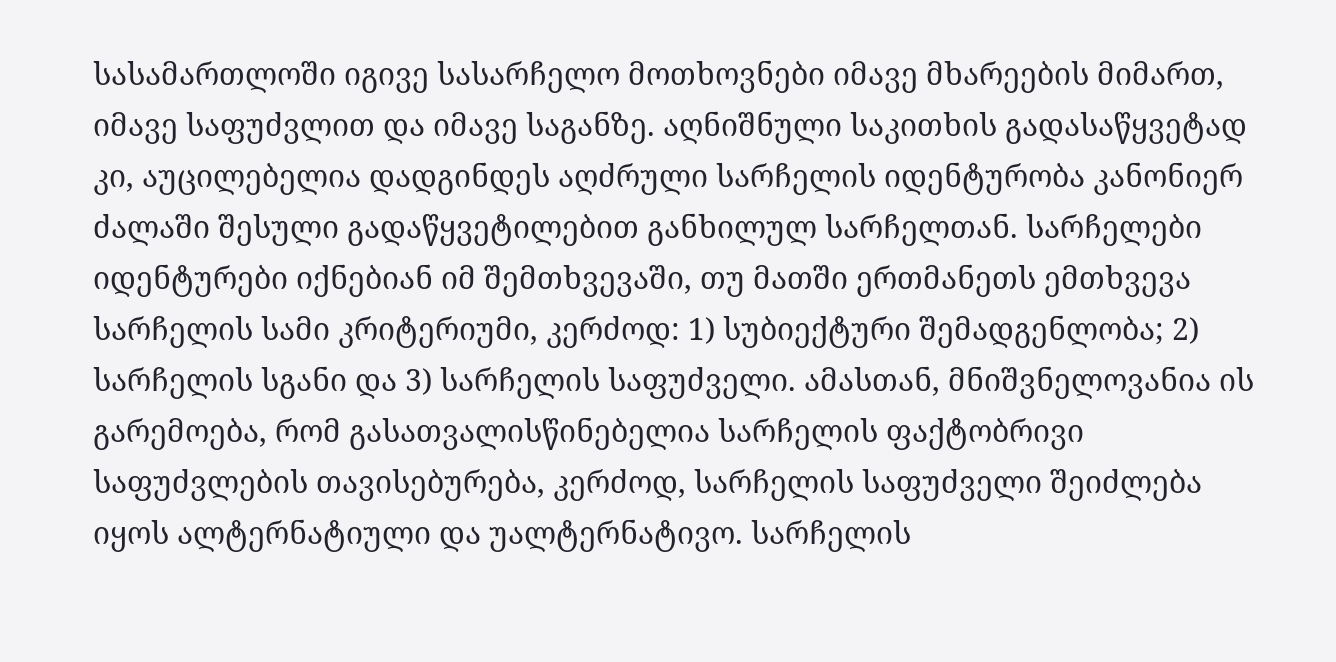სასამართლოში იგივე სასარჩელო მოთხოვნები იმავე მხარეების მიმართ, იმავე საფუძვლით და იმავე საგანზე. აღნიშნული საკითხის გადასაწყვეტად კი, აუცილებელია დადგინდეს აღძრული სარჩელის იდენტურობა კანონიერ ძალაში შესული გადაწყვეტილებით განხილულ სარჩელთან. სარჩელები იდენტურები იქნებიან იმ შემთხვევაში, თუ მათში ერთმანეთს ემთხვევა სარჩელის სამი კრიტერიუმი, კერძოდ: 1) სუბიექტური შემადგენლობა; 2) სარჩელის სგანი და 3) სარჩელის საფუძველი. ამასთან, მნიშვნელოვანია ის გარემოება, რომ გასათვალისწინებელია სარჩელის ფაქტობრივი საფუძვლების თავისებურება, კერძოდ, სარჩელის საფუძველი შეიძლება იყოს ალტერნატიული და უალტერნატივო. სარჩელის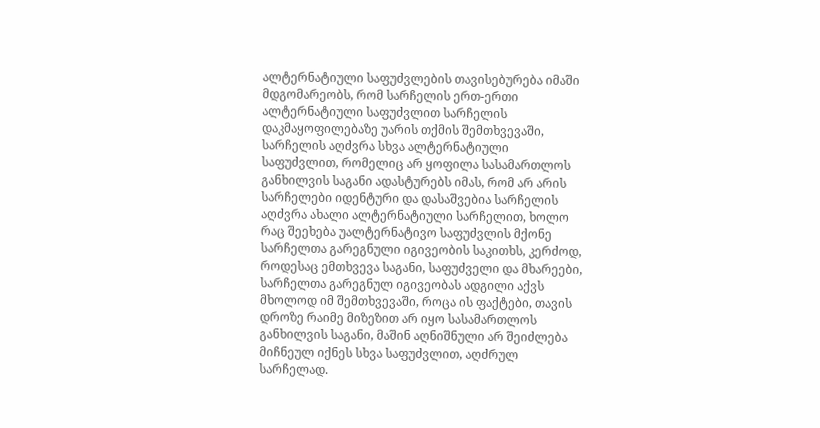ალტერნატიული საფუძვლების თავისებურება იმაში მდგომარეობს, რომ სარჩელის ერთ-ერთი ალტერნატიული საფუძვლით სარჩელის დაკმაყოფილებაზე უარის თქმის შემთხვევაში, სარჩელის აღძვრა სხვა ალტერნატიული საფუძვლით, რომელიც არ ყოფილა სასამართლოს განხილვის საგანი ადასტურებს იმას, რომ არ არის სარჩელები იდენტური და დასაშვებია სარჩელის აღძვრა ახალი ალტერნატიული სარჩელით, ხოლო რაც შეეხება უალტერნატივო საფუძვლის მქონე სარჩელთა გარეგნული იგივეობის საკითხს, კერძოდ, როდესაც ემთხვევა საგანი, საფუძველი და მხარეები, სარჩელთა გარეგნულ იგივეობას ადგილი აქვს მხოლოდ იმ შემთხვევაში, როცა ის ფაქტები, თავის დროზე რაიმე მიზეზით არ იყო სასამართლოს განხილვის საგანი, მაშინ აღნიშნული არ შეიძლება მიჩნეულ იქნეს სხვა საფუძვლით, აღძრულ სარჩელად.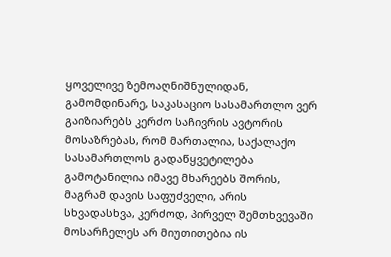ყოველივე ზემოაღნიშნულიდან, გამომდინარე, საკასაციო სასამართლო ვერ გაიზიარებს კერძო საჩივრის ავტორის მოსაზრებას, რომ მართალია, საქალაქო სასამართლოს გადაწყვეტილება გამოტანილია იმავე მხარეებს შორის, მაგრამ დავის საფუძველი, არის სხვადასხვა, კერძოდ, პირველ შემთხვევაში მოსარჩელეს არ მიუთითებია ის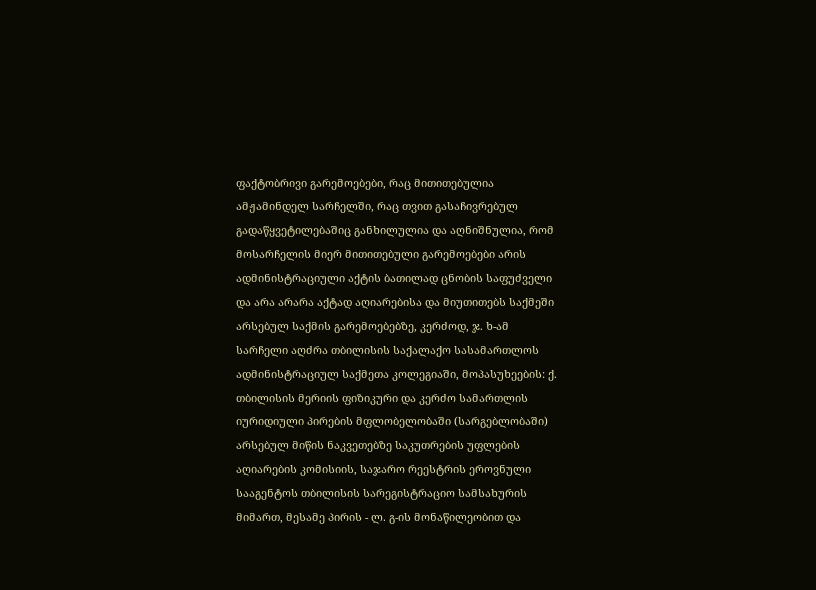ფაქტობრივი გარემოებები, რაც მითითებულია ამჟამინდელ სარჩელში, რაც თვით გასაჩივრებულ გადაწყვეტილებაშიც განხილულია და აღნიშნულია, რომ მოსარჩელის მიერ მითითებული გარემოებები არის ადმინისტრაციული აქტის ბათილად ცნობის საფუძველი და არა არარა აქტად აღიარებისა და მიუთითებს საქმეში არსებულ საქმის გარემოებებზე, კერძოდ, ჯ. ხ-ამ სარჩელი აღძრა თბილისის საქალაქო სასამართლოს ადმინისტრაციულ საქმეთა კოლეგიაში, მოპასუხეების: ქ. თბილისის მერიის ფიზიკური და კერძო სამართლის იურიდიული პირების მფლობელობაში (სარგებლობაში) არსებულ მიწის ნაკვეთებზე საკუთრების უფლების აღიარების კომისიის, საჯარო რეესტრის ეროვნული სააგენტოს თბილისის სარეგისტრაციო სამსახურის მიმართ, მესამე პირის - ლ. გ-ის მონაწილეობით და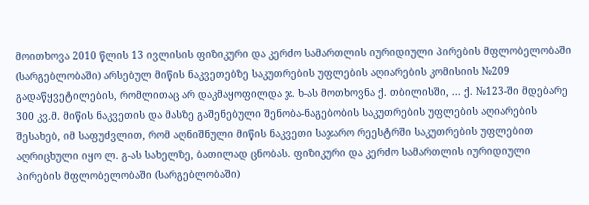მოითხოვა 2010 წლის 13 ივლისის ფიზიკური და კერძო სამართლის იურიდიული პირების მფლობელობაში (სარგებლობაში) არსებულ მიწის ნაკვეთებზე საკუთრების უფლების აღიარების კომისიის №209 გადაწყვეტილების, რომლითაც არ დაკმაყოფილდა ჯ. ხ-ას მოთხოვნა ქ. თბილისში, ... ქ. №123-ში მდებარე 300 კვ.მ. მიწის ნაკვეთის და მასზე გაშენებული შენობა-ნაგებობის საკუთრების უფლების აღიარების შესახებ, იმ საფუძვლით, რომ აღნიშნული მიწის ნაკვეთი საჯარო რეესტრში საკუთრების უფლებით აღრიცხული იყო ლ. გ-ას სახელზე, ბათილად ცნობას. ფიზიკური და კერძო სამართლის იურიდიული პირების მფლობელობაში (სარგებლობაში)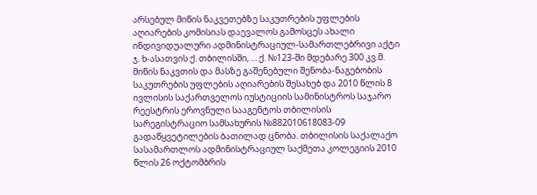არსებულ მიწის ნაკვეთებზე საკუთრების უფლების აღიარების კომისიას დაევალოს გამოსცეს ახალი ინდივიდუალური ადმინისტრაციულ-სამართლებრივი აქტი ჯ. ხ-ასათვის ქ. თბილისში, ... ქ. №123-ში მდებარე 300 კვ.მ. მიწის ნაკვთის და მასზე გაშენებული შენობა-ნაგებობის საკუთრების უფლების აღიარების შესახებ და 2010 წლის 8 ივლისის საქართველოს იუსტიციის სამინისტროს საჯარო რეესტრის ეროვნული სააგენტოს თბილისის სარეგისტრაციო სამსახურის №882010618083-09 გადაწყვეტილების ბათილად ცნობა. თბილისის საქალაქო სასამართლოს ადმინისტრაციულ საქმეთა კოლეგიის 2010 წლის 26 ოქტომბრის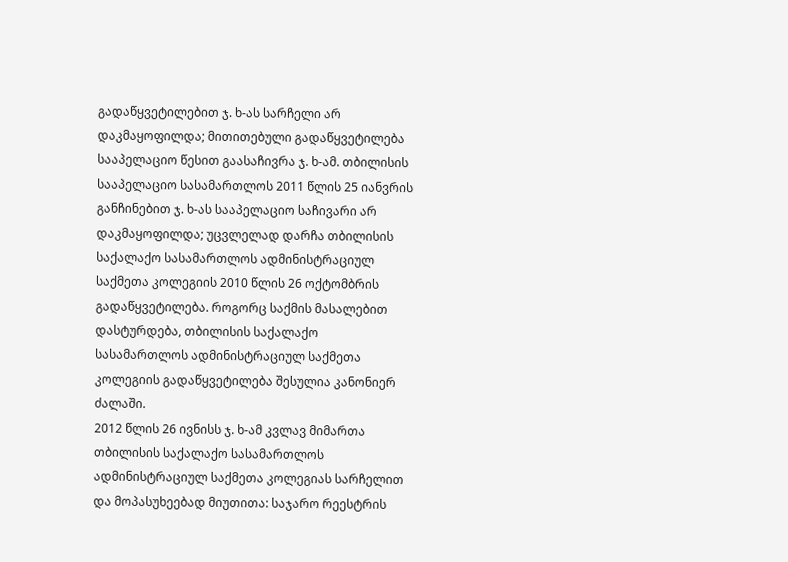გადაწყვეტილებით ჯ. ხ-ას სარჩელი არ დაკმაყოფილდა; მითითებული გადაწყვეტილება სააპელაციო წესით გაასაჩივრა ჯ. ხ-ამ. თბილისის სააპელაციო სასამართლოს 2011 წლის 25 იანვრის განჩინებით ჯ. ხ-ას სააპელაციო საჩივარი არ დაკმაყოფილდა; უცვლელად დარჩა თბილისის საქალაქო სასამართლოს ადმინისტრაციულ საქმეთა კოლეგიის 2010 წლის 26 ოქტომბრის გადაწყვეტილება. როგორც საქმის მასალებით დასტურდება, თბილისის საქალაქო სასამართლოს ადმინისტრაციულ საქმეთა კოლეგიის გადაწყვეტილება შესულია კანონიერ ძალაში.
2012 წლის 26 ივნისს ჯ. ხ-ამ კვლავ მიმართა თბილისის საქალაქო სასამართლოს ადმინისტრაციულ საქმეთა კოლეგიას სარჩელით და მოპასუხეებად მიუთითა: საჯარო რეესტრის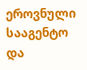ეროვნული სააგენტო და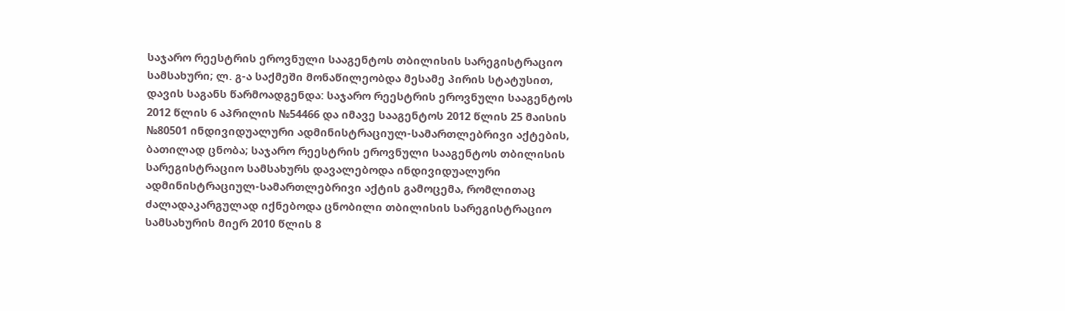საჯარო რეესტრის ეროვნული სააგენტოს თბილისის სარეგისტრაციო სამსახური; ლ. გ-ა საქმეში მონაწილეობდა მესამე პირის სტატუსით, დავის საგანს წარმოადგენდა: საჯარო რეესტრის ეროვნული სააგენტოს 2012 წლის 6 აპრილის №54466 და იმავე სააგენტოს 2012 წლის 25 მაისის №80501 ინდივიდუალური ადმინისტრაციულ-სამართლებრივი აქტების, ბათილად ცნობა; საჯარო რეესტრის ეროვნული სააგენტოს თბილისის სარეგისტრაციო სამსახურს დავალებოდა ინდივიდუალური ადმინისტრაციულ-სამართლებრივი აქტის გამოცემა, რომლითაც ძალადაკარგულად იქნებოდა ცნობილი თბილისის სარეგისტრაციო სამსახურის მიერ 2010 წლის 8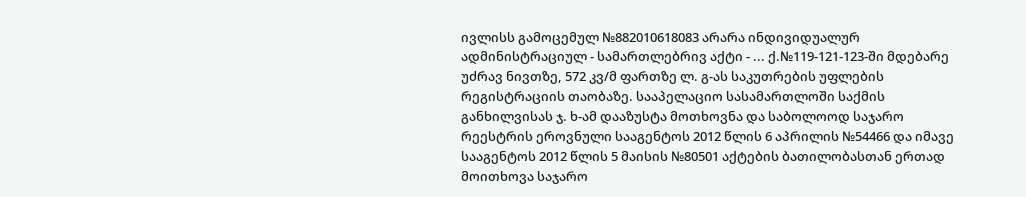ივლისს გამოცემულ №882010618083 არარა ინდივიდუალურ ადმინისტრაციულ - სამართლებრივ აქტი - ... ქ.№119-121-123-ში მდებარე უძრავ ნივთზე, 572 კვ/მ ფართზე ლ. გ-ას საკუთრების უფლების რეგისტრაციის თაობაზე. სააპელაციო სასამართლოში საქმის განხილვისას ჯ. ხ-ამ დააზუსტა მოთხოვნა და საბოლოოდ საჯარო რეესტრის ეროვნული სააგენტოს 2012 წლის 6 აპრილის №54466 და იმავე სააგენტოს 2012 წლის 5 მაისის №80501 აქტების ბათილობასთან ერთად მოითხოვა საჯარო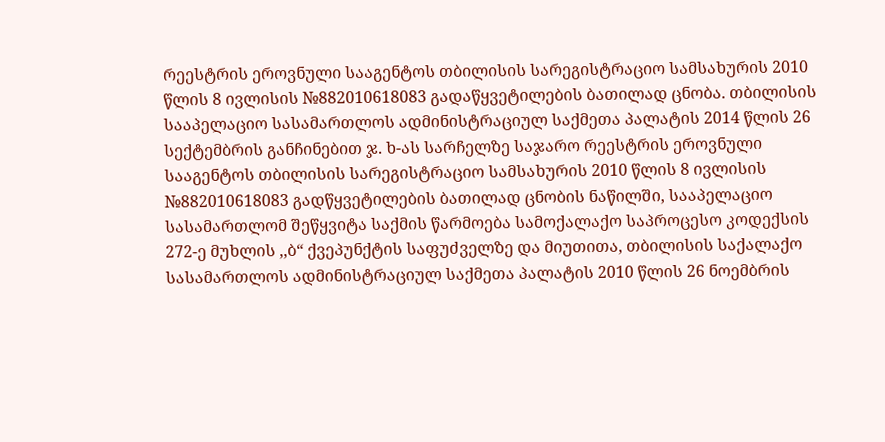რეესტრის ეროვნული სააგენტოს თბილისის სარეგისტრაციო სამსახურის 2010 წლის 8 ივლისის №882010618083 გადაწყვეტილების ბათილად ცნობა. თბილისის სააპელაციო სასამართლოს ადმინისტრაციულ საქმეთა პალატის 2014 წლის 26 სექტემბრის განჩინებით ჯ. ხ-ას სარჩელზე საჯარო რეესტრის ეროვნული სააგენტოს თბილისის სარეგისტრაციო სამსახურის 2010 წლის 8 ივლისის №882010618083 გადწყვეტილების ბათილად ცნობის ნაწილში, სააპელაციო სასამართლომ შეწყვიტა საქმის წარმოება სამოქალაქო საპროცესო კოდექსის 272-ე მუხლის ,,ბ“ ქვეპუნქტის საფუძველზე და მიუთითა, თბილისის საქალაქო სასამართლოს ადმინისტრაციულ საქმეთა პალატის 2010 წლის 26 ნოემბრის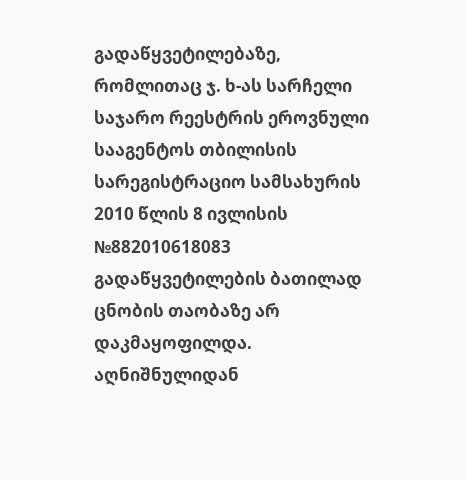გადაწყვეტილებაზე, რომლითაც ჯ. ხ-ას სარჩელი საჯარო რეესტრის ეროვნული სააგენტოს თბილისის სარეგისტრაციო სამსახურის 2010 წლის 8 ივლისის №882010618083 გადაწყვეტილების ბათილად ცნობის თაობაზე არ დაკმაყოფილდა.
აღნიშნულიდან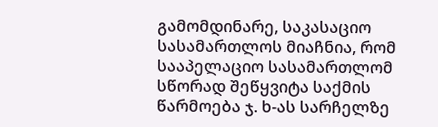გამომდინარე, საკასაციო სასამართლოს მიაჩნია, რომ სააპელაციო სასამართლომ სწორად შეწყვიტა საქმის წარმოება ჯ. ხ-ას სარჩელზე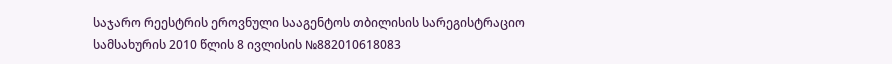საჯარო რეესტრის ეროვნული სააგენტოს თბილისის სარეგისტრაციო სამსახურის 2010 წლის 8 ივლისის №882010618083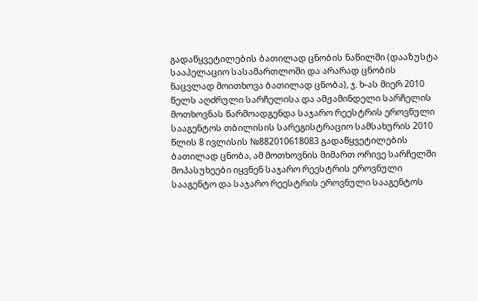გადაწყვეტილების ბათილად ცნობის ნაწილში (დააზუსტა სააპელაციო სასამართლოში და არარად ცნობის ნაცვლად მოითხოვა ბათილად ცნობა), ჯ. ხ-ას მიერ 2010 წელს აღძრული სარჩელისა და ამჟამინდელი სარჩელის მოთხოვნას წარმოადგენდა საჯარო რეესტრის ეროვნული სააგენტოს თბილისის სარეგისტრაციო სამსახურის 2010 წლის 8 ივლისის №882010618083 გადაწყვეტილების ბათილად ცნობა, ამ მოთხოვნის მიმართ ორივე სარჩელში მოპასუხეები იყვნენ საჯარო რეესტრის ეროვნული სააგენტო და საჯარო რეესტრის ეროვნული სააგენტოს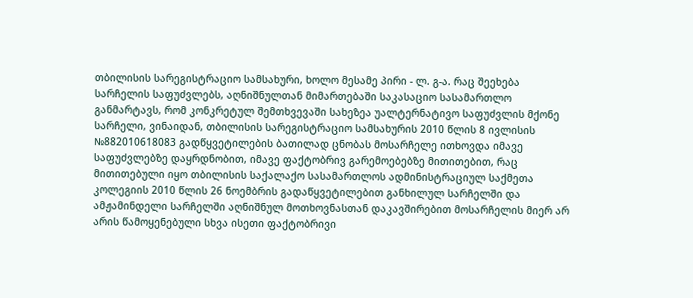თბილისის სარეგისტრაციო სამსახური, ხოლო მესამე პირი - ლ. გ-ა. რაც შეეხება სარჩელის საფუძვლებს, აღნიშნულთან მიმართებაში საკასაციო სასამართლო განმარტავს, რომ კონკრეტულ შემთხვევაში სახეზეა უალტერნატივო საფუძვლის მქონე სარჩელი, ვინაიდან, თბილისის სარეგისტრაციო სამსახურის 2010 წლის 8 ივლისის №882010618083 გადწყვეტილების ბათილად ცნობას მოსარჩელე ითხოვდა იმავე საფუძვლებზე დაყრდნობით, იმავე ფაქტობრივ გარემოებებზე მითითებით, რაც მითითებული იყო თბილისის საქალაქო სასამართლოს ადმინისტრაციულ საქმეთა კოლეგიის 2010 წლის 26 ნოემბრის გადაწყვეტილებით განხილულ სარჩელში და ამჟამინდელი სარჩელში აღნიშნულ მოთხოვნასთან დაკავშირებით მოსარჩელის მიერ არ არის წამოყენებული სხვა ისეთი ფაქტობრივი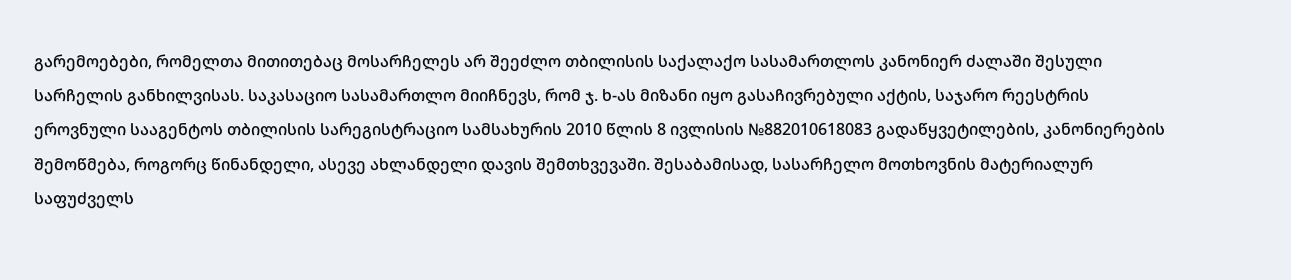გარემოებები, რომელთა მითითებაც მოსარჩელეს არ შეეძლო თბილისის საქალაქო სასამართლოს კანონიერ ძალაში შესული სარჩელის განხილვისას. საკასაციო სასამართლო მიიჩნევს, რომ ჯ. ხ-ას მიზანი იყო გასაჩივრებული აქტის, საჯარო რეესტრის ეროვნული სააგენტოს თბილისის სარეგისტრაციო სამსახურის 2010 წლის 8 ივლისის №882010618083 გადაწყვეტილების, კანონიერების შემოწმება, როგორც წინანდელი, ასევე ახლანდელი დავის შემთხვევაში. შესაბამისად, სასარჩელო მოთხოვნის მატერიალურ საფუძველს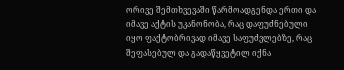ორივე შემთხვევაში წარმოადგენდა ერთი და იმავე აქტის უკანონობა, რაც დაფუძნებული იყო ფაქტობრივად იმავე საფუძვლებზე, რაც შეფასებულ და გადაწყვეტილ იქნა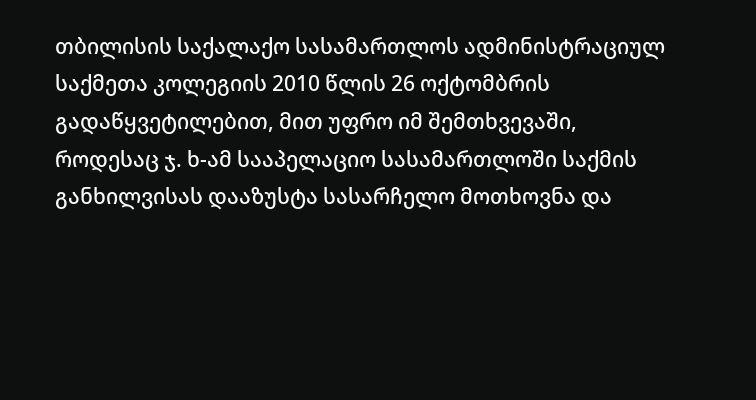თბილისის საქალაქო სასამართლოს ადმინისტრაციულ საქმეთა კოლეგიის 2010 წლის 26 ოქტომბრის გადაწყვეტილებით, მით უფრო იმ შემთხვევაში, როდესაც ჯ. ხ-ამ სააპელაციო სასამართლოში საქმის განხილვისას დააზუსტა სასარჩელო მოთხოვნა და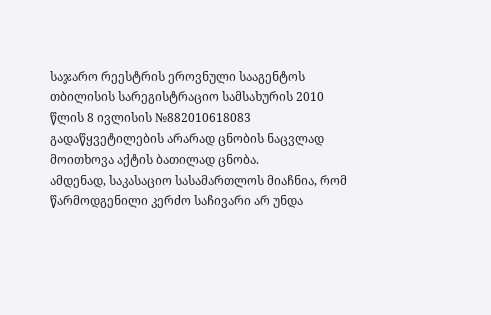საჯარო რეესტრის ეროვნული სააგენტოს თბილისის სარეგისტრაციო სამსახურის 2010 წლის 8 ივლისის №882010618083 გადაწყვეტილების არარად ცნობის ნაცვლად მოითხოვა აქტის ბათილად ცნობა.
ამდენად, საკასაციო სასამართლოს მიაჩნია, რომ წარმოდგენილი კერძო საჩივარი არ უნდა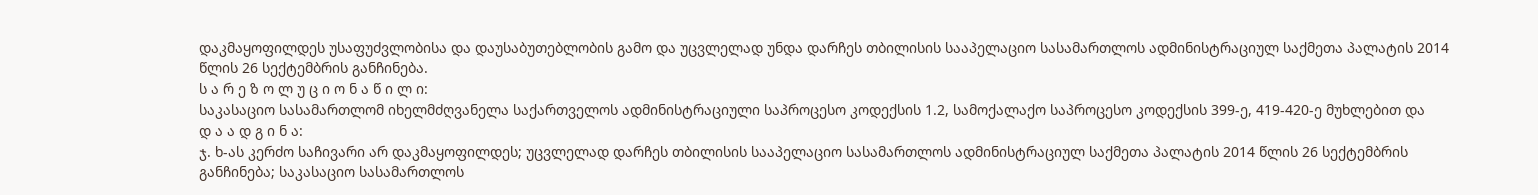დაკმაყოფილდეს უსაფუძვლობისა და დაუსაბუთებლობის გამო და უცვლელად უნდა დარჩეს თბილისის სააპელაციო სასამართლოს ადმინისტრაციულ საქმეთა პალატის 2014 წლის 26 სექტემბრის განჩინება.
ს ა რ ე ზ ო ლ უ ც ი ო ნ ა წ ი ლ ი:
საკასაციო სასამართლომ იხელმძღვანელა საქართველოს ადმინისტრაციული საპროცესო კოდექსის 1.2, სამოქალაქო საპროცესო კოდექსის 399-ე, 419-420-ე მუხლებით და
დ ა ა დ გ ი ნ ა:
ჯ. ხ-ას კერძო საჩივარი არ დაკმაყოფილდეს; უცვლელად დარჩეს თბილისის სააპელაციო სასამართლოს ადმინისტრაციულ საქმეთა პალატის 2014 წლის 26 სექტემბრის განჩინება; საკასაციო სასამართლოს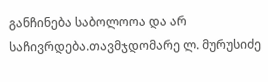განჩინება საბოლოოა და არ საჩივრდება.თავმჯდომარე ლ. მურუსიძე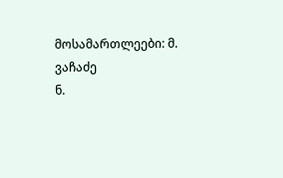მოსამართლეები: მ. ვაჩაძე
ნ.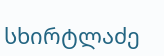სხირტლაძე